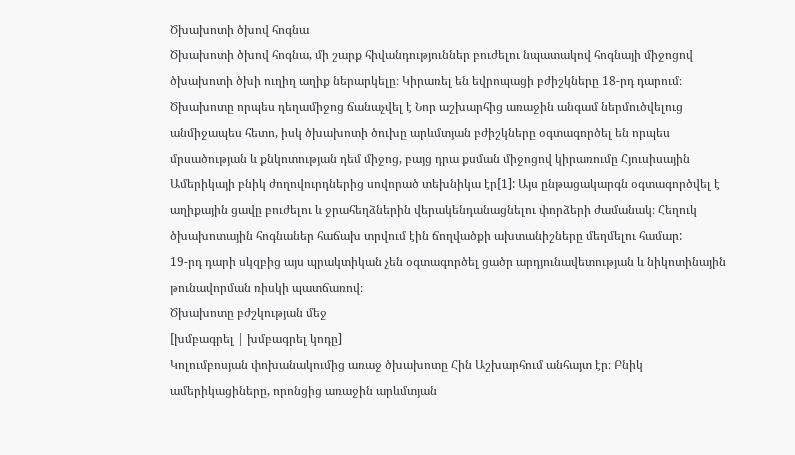Ծխախոտի ծխով հոգնա
Ծխախոտի ծխով հոգնա, մի շարք հիվանդություններ բուժելու նպատակով հոգնայի միջոցով ծխախոտի ծխի ուղիղ աղիք ներարկելը։ Կիրառել են եվրոպացի բժիշկները 18-րդ դարում։
Ծխախոտը որպես դեղամիջոց ճանաչվել է Նոր աշխարհից առաջին անգամ ներմուծվելուց անմիջապես հետո, իսկ ծխախոտի ծուխը արևմտյան բժիշկները օգտագործել են որպես մրսածության և քնկոտության դեմ միջոց, բայց դրա քսման միջոցով կիրառումը Հյուսիսային Ամերիկայի բնիկ ժողովուրդներից սովորած տեխնիկա էր[1]: Այս ընթացակարգն օգտագործվել է աղիքային ցավը բուժելու և ջրահեղձներին վերակենդանացնելու փորձերի ժամանակ։ Հեղուկ ծխախոտային հոգնաներ հաճախ տրվում էին ճողվածքի ախտանիշները մեղմելու համար:
19-րդ դարի սկզբից այս պրակտիկան չեն օգտագործել ցածր արդյունավետության և նիկոտինային թունավորման ռիսկի պատճառով։
Ծխախոտը բժշկության մեջ
[խմբագրել | խմբագրել կոդը]
Կոլումբոսյան փոխանակումից առաջ ծխախոտը Հին Աշխարհում անհայտ էր։ Բնիկ ամերիկացիները, որոնցից առաջին արևմտյան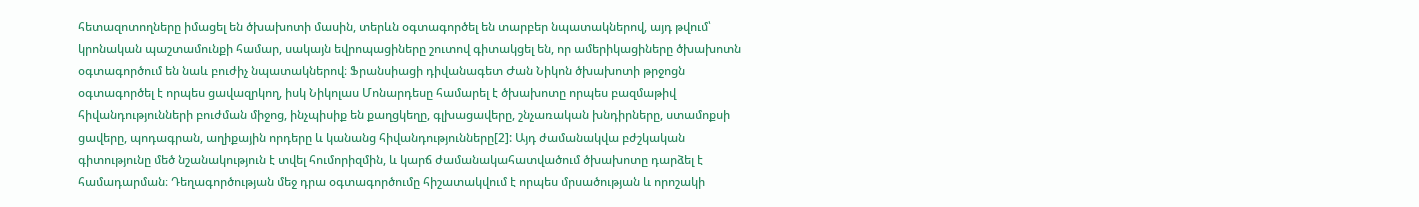հետազոտողները իմացել են ծխախոտի մասին, տերևն օգտագործել են տարբեր նպատակներով, այդ թվում՝ կրոնական պաշտամունքի համար, սակայն եվրոպացիները շուտով գիտակցել են, որ ամերիկացիները ծխախոտն օգտագործում են նաև բուժիչ նպատակներով։ Ֆրանսիացի դիվանագետ Ժան Նիկոն ծխախոտի թրջոցն օգտագործել է որպես ցավազրկող, իսկ Նիկոլաս Մոնարդեսը համարել է ծխախոտը որպես բազմաթիվ հիվանդությունների բուժման միջոց, ինչպիսիք են քաղցկեղը, գլխացավերը, շնչառական խնդիրները, ստամոքսի ցավերը, պոդագրան, աղիքային որդերը և կանանց հիվանդությունները[2]: Այդ ժամանակվա բժշկական գիտությունը մեծ նշանակություն է տվել հումորիզմին, և կարճ ժամանակահատվածում ծխախոտը դարձել է համադարման։ Դեղագործության մեջ դրա օգտագործումը հիշատակվում է որպես մրսածության և որոշակի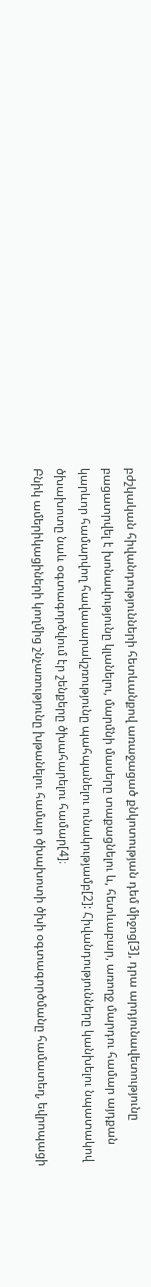բժշկական հիվանդությունների հետևանքով առաջացած քնկոտության դեմ միջոց[3], դրա արդյունավետությունը բացատրվել է խոնավությունը կլանելու, մարմնի մասերը տաքացնելու և, հետևաբար, առողջ մարդու համար այդքան կարևոր համարվող հավասարակշռությունը պահպանելու ունակությամբ[2]: Հիվանդությունները կանխելու նպատակով ծխախոտը նաև օգտագործվում էր շենքերը ծխահարելու համար[4]։
Բնիկ ամերիկացիների կողմից շնչառությունը խթանելու համար ծխախոտի ծխի օգտագործմանը համատեղ, եվրոպացի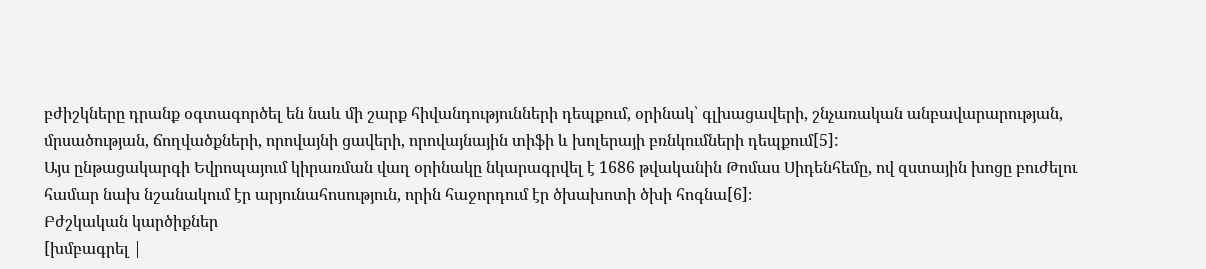բժիշկները դրանք օգտագործել են նաև մի շարք հիվանդությունների դեպքում, օրինակ՝ գլխացավերի, շնչառական անբավարարության, մրսածության, ճողվածքների, որովայնի ցավերի, որովայնային տիֆի և խոլերայի բռնկումների դեպքում[5]:
Այս ընթացակարգի Եվրոպայում կիրառման վաղ օրինակը նկարագրվել է 1686 թվականին Թոմաս Սիդենհեմը, ով զստային խոցը բուժելու համար նախ նշանակում էր արյունահոսություն, որին հաջորդում էր ծխախոտի ծխի հոգնա[6]։
Բժշկական կարծիքներ
[խմբագրել |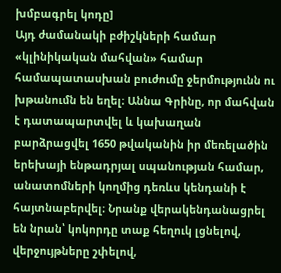խմբագրել կոդը]
Այդ ժամանակի բժիշկների համար «կլինիկական մահվան» համար համապատասխան բուժումը ջերմությունն ու խթանումն են եղել։ Աննա Գրինը, որ մահվան է դատապարտվել և կախաղան բարձրացվել 1650 թվականին իր մեռելածին երեխայի ենթադրյալ սպանության համար, անատոմների կողմից դեռևս կենդանի է հայտնաբերվել։ Նրանք վերակենդանացրել են նրան՝ կոկորդը տաք հեղուկ լցնելով, վերջույթները շփելով,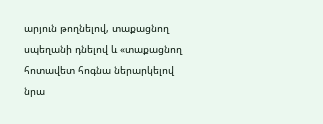արյուն թողնելով, տաքացնող սպեղանի դնելով և «տաքացնող հոտավետ հոգնա ներարկելով նրա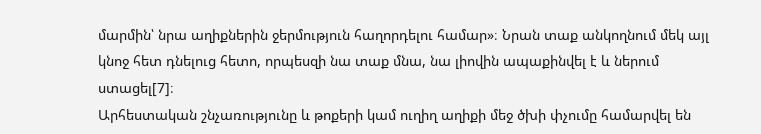մարմին՝ նրա աղիքներին ջերմություն հաղորդելու համար»։ Նրան տաք անկողնում մեկ այլ կնոջ հետ դնելուց հետո, որպեսզի նա տաք մնա, նա լիովին ապաքինվել է և ներում ստացել[7]։
Արհեստական շնչառությունը և թոքերի կամ ուղիղ աղիքի մեջ ծխի փչումը համարվել են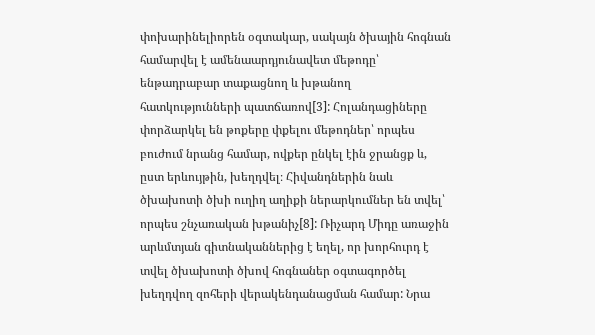փոխարինելիորեն օգտակար, սակայն ծխային հոգնան համարվել է ամենաարդյունավետ մեթոդը՝ ենթադրաբար տաքացնող և խթանող հատկությունների պատճառով[3]: Հոլանդացիները փորձարկել են թոքերը փքելու մեթոդներ՝ որպես բուժում նրանց համար, ովքեր ընկել էին ջրանցք և, ըստ երևույթին, խեղդվել։ Հիվանդներին նաև ծխախոտի ծխի ուղիղ աղիքի ներարկումներ են տվել՝ որպես շնչառական խթանիչ[8]: Ռիչարդ Միդը առաջին արևմտյան գիտնականներից է եղել, որ խորհուրդ է տվել ծխախոտի ծխով հոգնաներ օգտագործել խեղդվող զոհերի վերակենդանացման համար: Նրա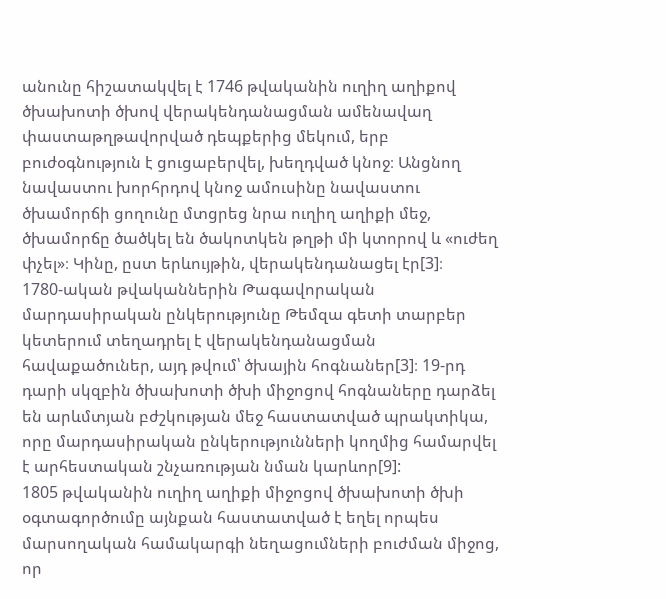անունը հիշատակվել է 1746 թվականին ուղիղ աղիքով ծխախոտի ծխով վերակենդանացման ամենավաղ փաստաթղթավորված դեպքերից մեկում, երբ բուժօգնություն է ցուցաբերվել, խեղդված կնոջ։ Անցնող նավաստու խորհրդով կնոջ ամուսինը նավաստու ծխամորճի ցողունը մտցրեց նրա ուղիղ աղիքի մեջ, ծխամորճը ծածկել են ծակոտկեն թղթի մի կտորով և «ուժեղ փչել»։ Կինը, ըստ երևույթին, վերակենդանացել էր[3]։
1780-ական թվականներին Թագավորական մարդասիրական ընկերությունը Թեմզա գետի տարբեր կետերում տեղադրել է վերակենդանացման հավաքածուներ, այդ թվում՝ ծխային հոգնաներ[3]։ 19-րդ դարի սկզբին ծխախոտի ծխի միջոցով հոգնաները դարձել են արևմտյան բժշկության մեջ հաստատված պրակտիկա, որը մարդասիրական ընկերությունների կողմից համարվել է արհեստական շնչառության նման կարևոր[9]:
1805 թվականին ուղիղ աղիքի միջոցով ծխախոտի ծխի օգտագործումը այնքան հաստատված է եղել որպես մարսողական համակարգի նեղացումների բուժման միջոց, որ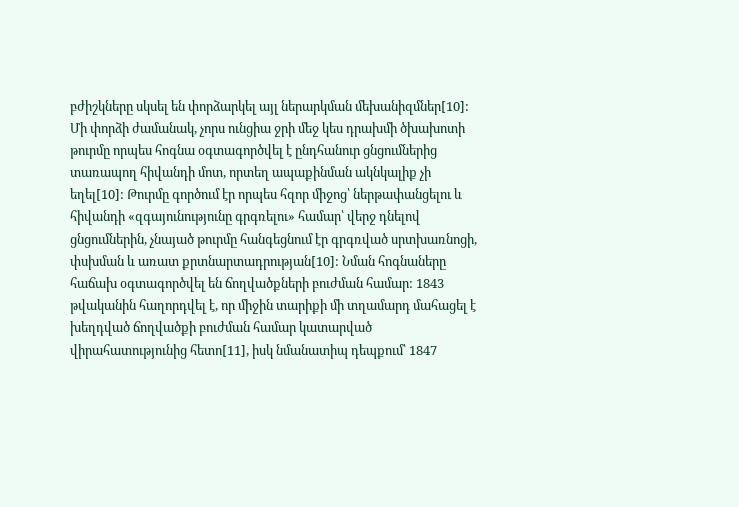բժիշկները սկսել են փորձարկել այլ ներարկման մեխանիզմներ[10]: Մի փորձի ժամանակ, չորս ունցիա ջրի մեջ կես դրախմի ծխախոտի թուրմը որպես հոգնա օգտագործվել է ընդհանուր ցնցումներից տառապող հիվանդի մոտ, որտեղ ապաքինման ակնկալիք չի եղել[10]: Թուրմը գործում էր որպես հզոր միջոց՝ ներթափանցելու և հիվանդի «զգայունությունը գրգռելու» համար՝ վերջ դնելով ցնցումներին, չնայած թուրմը հանգեցնում էր գրգռված սրտխառնոցի, փսխման և առատ քրտնարտադրության[10]: Նման հոգնաները հաճախ օգտագործվել են ճողվածքների բուժման համար: 1843 թվականին հաղորդվել է, որ միջին տարիքի մի տղամարդ մահացել է խեղդված ճողվածքի բուժման համար կատարված վիրահատությունից հետո[11], իսկ նմանատիպ դեպքում՝ 1847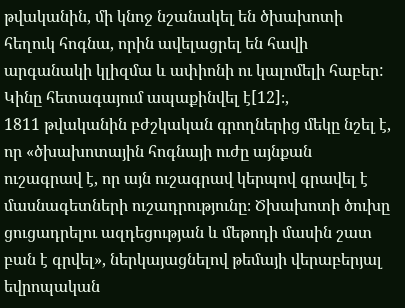թվականին, մի կնոջ նշանակել են ծխախոտի հեղուկ հոգնա, որին ավելացրել են հավի արգանակի կլիզմա և ափիոնի ու կալոմելի հաբեր: Կինը հետագայում ապաքինվել է[12]։,
1811 թվականին բժշկական գրողներից մեկը նշել է, որ «ծխախոտային հոգնայի ուժը այնքան ուշագրավ է, որ այն ուշագրավ կերպով գրավել է մասնագետների ուշադրությունը։ Ծխախոտի ծուխը ցուցադրելու ազդեցության և մեթոդի մասին շատ բան է գրվել», ներկայացնելով թեմայի վերաբերյալ եվրոպական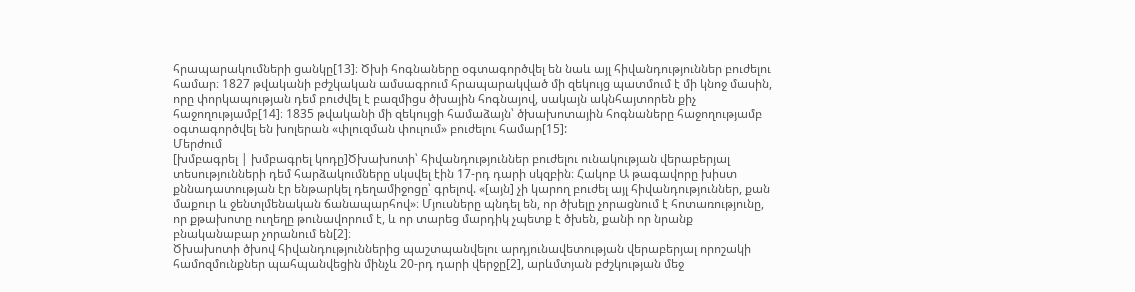հրապարակումների ցանկը[13]։ Ծխի հոգնաները օգտագործվել են նաև այլ հիվանդություններ բուժելու համար։ 1827 թվականի բժշկական ամսագրում հրապարակված մի զեկույց պատմում է մի կնոջ մասին, որը փորկապության դեմ բուժվել է բազմիցս ծխային հոգնայով, սակայն ակնհայտորեն քիչ հաջողությամբ[14]։ 1835 թվականի մի զեկույցի համաձայն՝ ծխախոտային հոգնաները հաջողությամբ օգտագործվել են խոլերան «փլուզման փուլում» բուժելու համար[15]:
Մերժում
[խմբագրել | խմբագրել կոդը]Ծխախոտի՝ հիվանդություններ բուժելու ունակության վերաբերյալ տեսությունների դեմ հարձակումները սկսվել էին 17-րդ դարի սկզբին։ Հակոբ Ա թագավորը խիստ քննադատության էր ենթարկել դեղամիջոցը՝ գրելով. «[այն] չի կարող բուժել այլ հիվանդություններ, քան մաքուր և ջենտլմենական ճանապարհով»։ Մյուսները պնդել են, որ ծխելը չորացնում է հոտառությունը, որ քթախոտը ուղեղը թունավորում է, և որ տարեց մարդիկ չպետք է ծխեն, քանի որ նրանք բնականաբար չորանում են[2]։
Ծխախոտի ծխով հիվանդություններից պաշտպանվելու արդյունավետության վերաբերյալ որոշակի համոզմունքներ պահպանվեցին մինչև 20-րդ դարի վերջը[2], արևմտյան բժշկության մեջ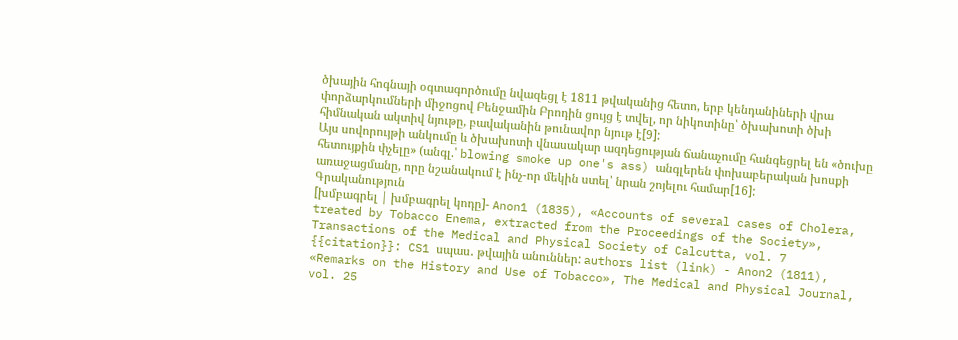ծխային հոգնայի օգտագործումը նվազեցլ է 1811 թվականից հետո, երբ կենդանիների վրա փորձարկումների միջոցով Բենջամին Բրոդին ցույց է տվել, որ նիկոտինը՝ ծխախոտի ծխի հիմնական ակտիվ նյութը, բավականին թունավոր նյութ է[9]:
Այս սովորույթի անկումը և ծխախոտի վնասակար ազդեցության ճանաչումը հանգեցրել են «ծուխը հետույքին փչելը» (անգլ.՝ blowing smoke up one's ass) անգլերեն փոխաբերական խոսքի առաջացմանը, որը նշանակում է ինչ-որ մեկին ստել՝ նրան շոյելու համար[16]:
Գրականություն
[խմբագրել | խմբագրել կոդը]- Anon1 (1835), «Accounts of several cases of Cholera, treated by Tobacco Enema, extracted from the Proceedings of the Society», Transactions of the Medical and Physical Society of Calcutta, vol. 7
{{citation}}: CS1 սպաս․ թվային անուններ: authors list (link) - Anon2 (1811), «Remarks on the History and Use of Tobacco», The Medical and Physical Journal, vol. 25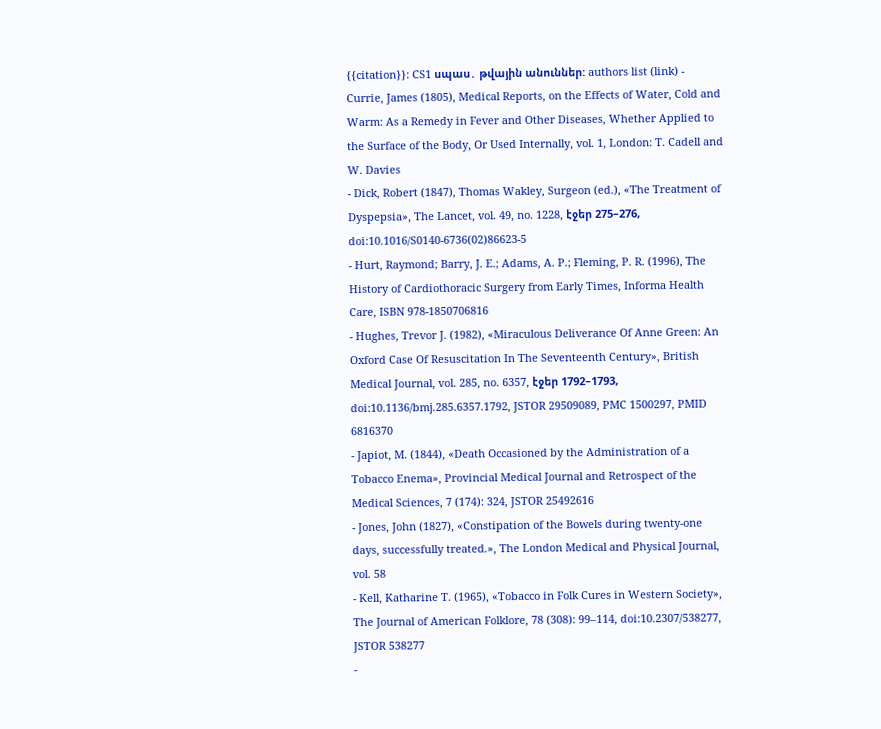{{citation}}: CS1 սպաս․ թվային անուններ: authors list (link) - Currie, James (1805), Medical Reports, on the Effects of Water, Cold and Warm: As a Remedy in Fever and Other Diseases, Whether Applied to the Surface of the Body, Or Used Internally, vol. 1, London: T. Cadell and W. Davies
- Dick, Robert (1847), Thomas Wakley, Surgeon (ed.), «The Treatment of Dyspepsia», The Lancet, vol. 49, no. 1228, էջեր 275–276, doi:10.1016/S0140-6736(02)86623-5
- Hurt, Raymond; Barry, J. E.; Adams, A. P.; Fleming, P. R. (1996), The History of Cardiothoracic Surgery from Early Times, Informa Health Care, ISBN 978-1850706816
- Hughes, Trevor J. (1982), «Miraculous Deliverance Of Anne Green: An Oxford Case Of Resuscitation In The Seventeenth Century», British Medical Journal, vol. 285, no. 6357, էջեր 1792–1793, doi:10.1136/bmj.285.6357.1792, JSTOR 29509089, PMC 1500297, PMID 6816370
- Japiot, M. (1844), «Death Occasioned by the Administration of a Tobacco Enema», Provincial Medical Journal and Retrospect of the Medical Sciences, 7 (174): 324, JSTOR 25492616
- Jones, John (1827), «Constipation of the Bowels during twenty-one days, successfully treated.», The London Medical and Physical Journal, vol. 58
- Kell, Katharine T. (1965), «Tobacco in Folk Cures in Western Society», The Journal of American Folklore, 78 (308): 99–114, doi:10.2307/538277, JSTOR 538277
-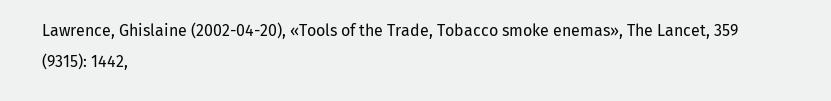Lawrence, Ghislaine (2002-04-20), «Tools of the Trade, Tobacco smoke enemas», The Lancet, 359 (9315): 1442,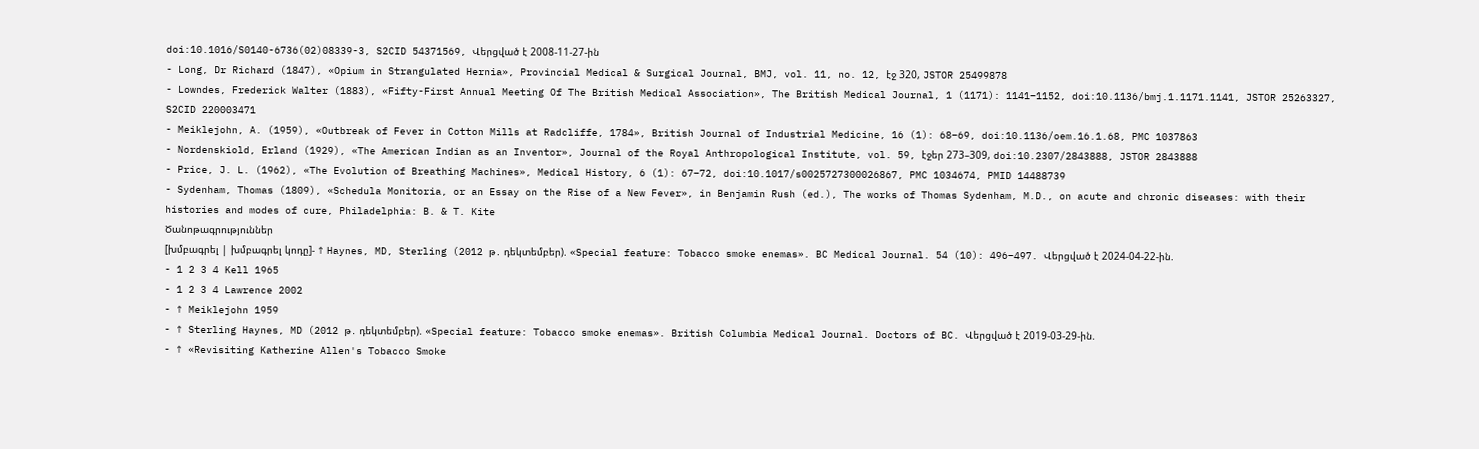doi:10.1016/S0140-6736(02)08339-3, S2CID 54371569, Վերցված է 2008-11-27-ին
- Long, Dr Richard (1847), «Opium in Strangulated Hernia», Provincial Medical & Surgical Journal, BMJ, vol. 11, no. 12, էջ 320, JSTOR 25499878
- Lowndes, Frederick Walter (1883), «Fifty-First Annual Meeting Of The British Medical Association», The British Medical Journal, 1 (1171): 1141–1152, doi:10.1136/bmj.1.1171.1141, JSTOR 25263327, S2CID 220003471
- Meiklejohn, A. (1959), «Outbreak of Fever in Cotton Mills at Radcliffe, 1784», British Journal of Industrial Medicine, 16 (1): 68–69, doi:10.1136/oem.16.1.68, PMC 1037863
- Nordenskiold, Erland (1929), «The American Indian as an Inventor», Journal of the Royal Anthropological Institute, vol. 59, էջեր 273–309, doi:10.2307/2843888, JSTOR 2843888
- Price, J. L. (1962), «The Evolution of Breathing Machines», Medical History, 6 (1): 67–72, doi:10.1017/s0025727300026867, PMC 1034674, PMID 14488739
- Sydenham, Thomas (1809), «Schedula Monitoria, or an Essay on the Rise of a New Fever», in Benjamin Rush (ed.), The works of Thomas Sydenham, M.D., on acute and chronic diseases: with their histories and modes of cure, Philadelphia: B. & T. Kite
Ծանոթագրություններ
[խմբագրել | խմբագրել կոդը]- ↑ Haynes, MD, Sterling (2012 թ․ դեկտեմբեր). «Special feature: Tobacco smoke enemas». BC Medical Journal. 54 (10): 496–497. Վերցված է 2024-04-22-ին.
- 1 2 3 4 Kell 1965
- 1 2 3 4 Lawrence 2002
- ↑ Meiklejohn 1959
- ↑ Sterling Haynes, MD (2012 թ․ դեկտեմբեր). «Special feature: Tobacco smoke enemas». British Columbia Medical Journal. Doctors of BC. Վերցված է 2019-03-29-ին.
- ↑ «Revisiting Katherine Allen's Tobacco Smoke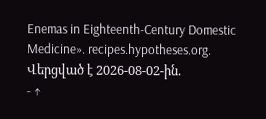Enemas in Eighteenth-Century Domestic Medicine». recipes.hypotheses.org. Վերցված է 2026-08-02-ին.
- ↑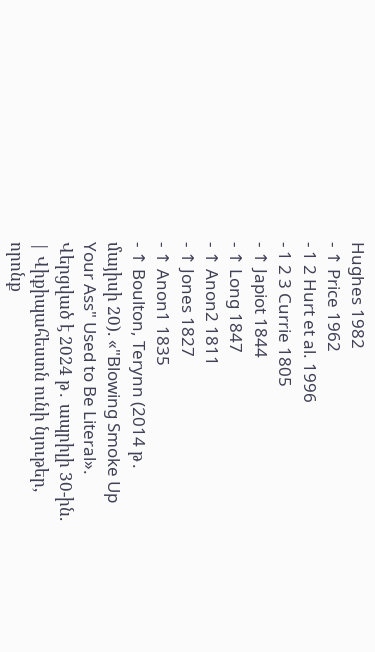Hughes 1982
- ↑ Price 1962
- 1 2 Hurt et al. 1996
- 1 2 3 Currie 1805
- ↑ Japiot 1844
- ↑ Long 1847
- ↑ Anon2 1811
- ↑ Jones 1827
- ↑ Anon1 1835
- ↑ Boulton, Terynn (2014 թ․ մայիսի 20). «"Blowing Smoke Up Your Ass" Used to Be Literal». Վերցված է 2024 թ․ ապրիլի 30-ին.
| Վիքիպահեստն ունի նյութեր, որոնք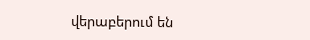վերաբերում են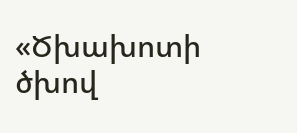«Ծխախոտի ծխով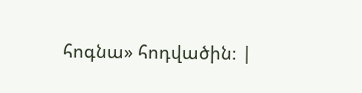հոգնա» հոդվածին։ |